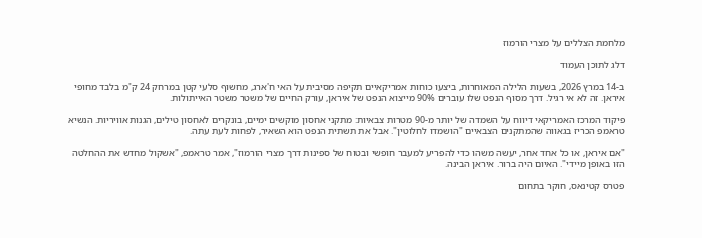מלחמת הצללים על מצרי הורמוז

דלג לתוכן העמוד

ב-14 במרץ 2026, בשעות הלילה המאוחרות, ביצעו כוחות אמריקאיים תקיפה מסיבית על האי ח'ארג, מחשוף סלעי קטן במרחק 24 ק"מ בלבד מחופי איראן. זה לא אי רגיל. דרך מסוף הנפט שלו עוברים 90% מייצוא הנפט של איראן, עורק החיים של משטר משטר האייתולות.

פיקוד המרכז האמריקאי דיווח על השמדה של יותר מ-90 מטרות צבאיות: מתקני אחסון מוקשים ימיים, בונקרים לאחסון טילים, הגנות אוויריות. הנשיא טראמפ הכריז בגאווה שהמתקנים הצבאיים "הושמדו לחלוטין". אבל את תשתית הנפט הוא השאיר, לפחות לעת עתה.

"אם איראן, או כל אחד אחר, יעשה משהו כדי להפריע למעבר חופשי ובטוח של ספינות דרך מצרי הורמוז", אמר טראמפ, "אשקול מחדש את ההחלטה הזו באופן מיידי". האיום היה ברור. איראן הבינה.

פטרס קטינאס, חוקר בתחום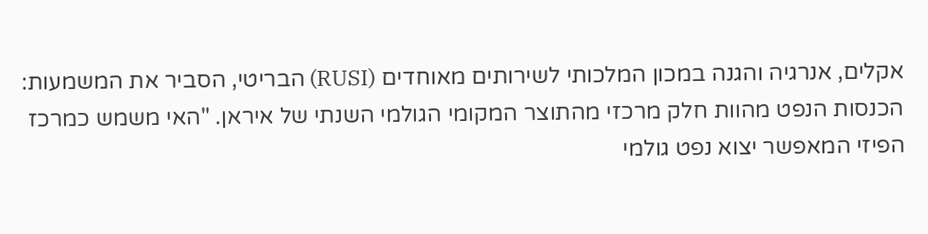אקלים, אנרגיה והגנה במכון המלכותי לשירותים מאוחדים (RUSI) הבריטי, הסביר את המשמעות: הכנסות הנפט מהוות חלק מרכזי מהתוצר המקומי הגולמי השנתי של איראן. "האי משמש כמרכז הפיזי המאפשר יצוא נפט גולמי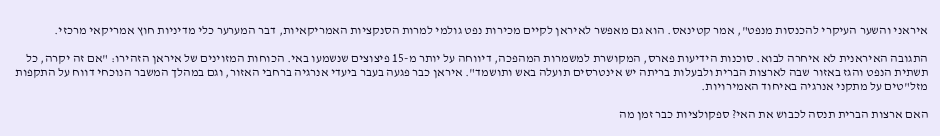איראני והשער העיקרי להכנסות מנפט", אמר קטינאס. הוא גם מאפשר לאיראן לקיים מכירות נפט גולמי למרות הסנקציות האמריקאיות, דבר המערער כלי מדיניות חוץ אמריקאי מרכזי.

התגובה האיראנית לא איחרה לבוא. סוכנות הידיעות פארס, המקושרת למשמרות המהפכה, דיווחה על יותר מ-15 פיצוצים שנשמעו באי. הכוחות המזוינים של איראן הזהירו: "אם זה יקרה, כל תשתית הנפט והגז באזור שבה לארצות הברית ולבעלות בריתה יש אינטרסים תועלה באש ותושמד". איראן כבר פגעה בעבר ביעדי אנרגיה ברחבי האזור, וגם במהלך המשבר הנוכחי דווח על התקפות מזל"טים על מתקני אנרגיה באיחוד האמירויות.

האם ארצות הברית תנסה לכבוש את האי? ספקולציות כבר זמן מה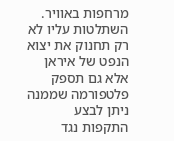מרחפות באוויר. השתלטות עליו לא רק תחנוק את יצוא הנפט של איראן אלא גם תספק פלטפורמה שממנה ניתן לבצע התקפות נגד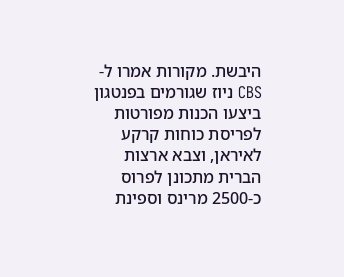היבשת. מקורות אמרו ל-CBS ניוז שגורמים בפנטגון ביצעו הכנות מפורטות לפריסת כוחות קרקע לאיראן, וצבא ארצות הברית מתכונן לפרוס כ-2500 מרינס וספינת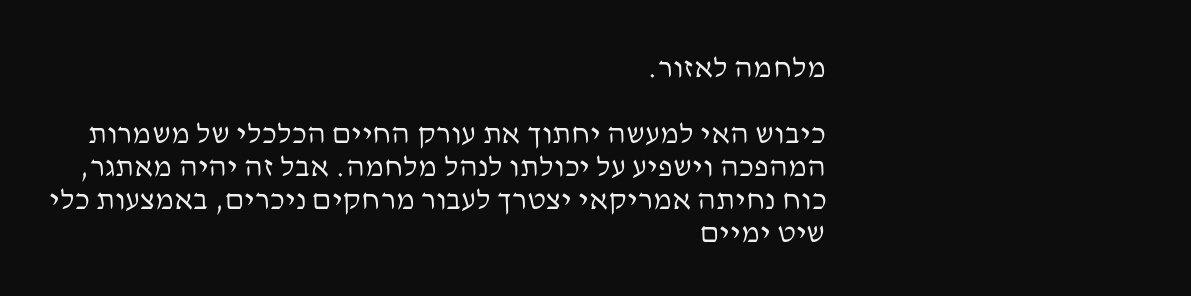מלחמה לאזור.

כיבוש האי למעשה יחתוך את עורק החיים הכלכלי של משמרות המהפכה וישפיע על יכולתו לנהל מלחמה. אבל זה יהיה מאתגר, כוח נחיתה אמריקאי יצטרך לעבור מרחקים ניכרים, באמצעות כלי שיט ימיים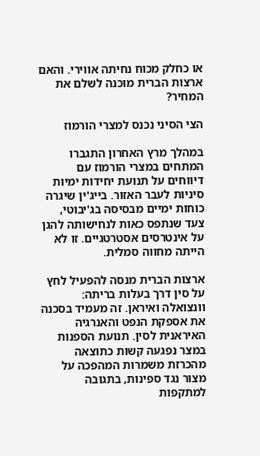או כחלק מכוח נחיתה אווירי. והאם ארצות הברית מוכנה לשלם את המחיר?

הצי הסיני נכנס למצרי הורמוז

במהלך מרץ האחרון התגברו המתחים במצרי הורמוז עם דיווחים על תנועת יחידות ימיות סיניות לעבר האזור. בייג'ין שיגרה כוחות ימיים מבסיסה בג'יבוטי, צעד שנתפס כאות לנחישותה להגן על אינטרסים אסטרטגיים. זו לא הייתה מחווה סמלית.

ארצות הברית מנסה להפעיל לחץ על סין דרך בעלות בריתה: וונצואלה ואיראן. זה מעמיד בסכנה את אספקת הנפט והאנרגיה האיראנית לסין. תנועת הספנות במצר נפגעה קשות כתוצאה מהכרזת משמרות המהפכה על מצור נגד ספינות, בתגובה למתקפות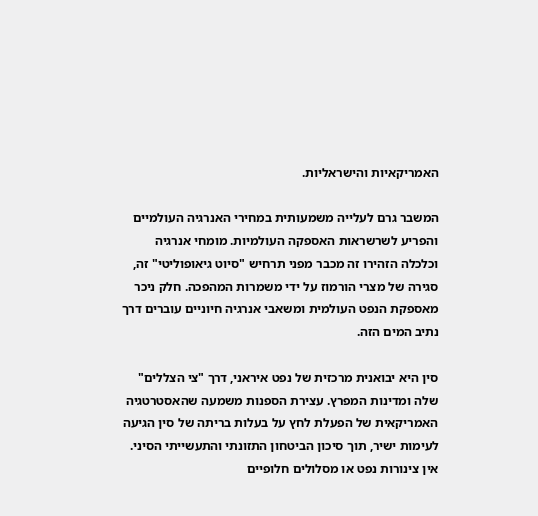האמריקאיות והישראליות.

המשבר גרם לעלייה משמעותית במחירי האנרגיה העולמיים והפריע לשרשראות האספקה העולמיות. מומחי אנרגיה וכלכלה הזהירו זה מכבר מפני תרחיש "סיוט גיאופוליטי" זה, סגירה של מצרי הורמוז על ידי משמרות המהפכה. חלק ניכר מאספקת הנפט העולמית ומשאבי אנרגיה חיוניים עוברים דרך נתיב המים הזה.

סין היא יבואנית מרכזית של נפט איראני, דרך "צי הצללים" שלה ומדינות המפרץ. עצירת הספנות משמעה שהאסטרטגיה האמריקאית של הפעלת לחץ על בעלות בריתה של סין הגיעה לעימות ישיר, תוך סיכון הביטחון התזונתי והתעשייתי הסיני. אין צינורות נפט או מסלולים חלופיים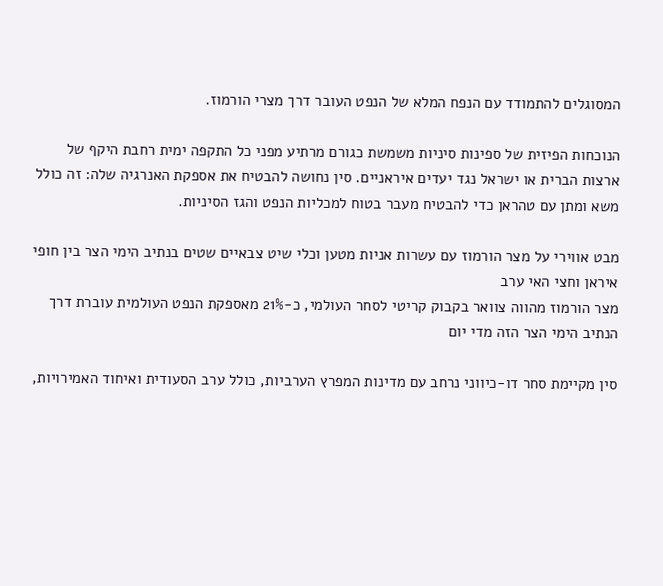המסוגלים להתמודד עם הנפח המלא של הנפט העובר דרך מצרי הורמוז.

הנוכחות הפיזית של ספינות סיניות משמשת כגורם מרתיע מפני כל התקפה ימית רחבת היקף של ארצות הברית או ישראל נגד יעדים איראניים. סין נחושה להבטיח את אספקת האנרגיה שלה: זה כולל משא ומתן עם טהראן כדי להבטיח מעבר בטוח למכליות הנפט והגז הסיניות.

מבט אווירי על מצר הורמוז עם עשרות אניות מטען וכלי שיט צבאיים שטים בנתיב הימי הצר בין חופי איראן וחצי האי ערב
מצר הורמוז מהווה צוואר בקבוק קריטי לסחר העולמי, כ-21% מאספקת הנפט העולמית עוברת דרך הנתיב הימי הצר הזה מדי יום

סין מקיימת סחר דו-כיווני נרחב עם מדינות המפרץ הערביות, כולל ערב הסעודית ואיחוד האמירויות,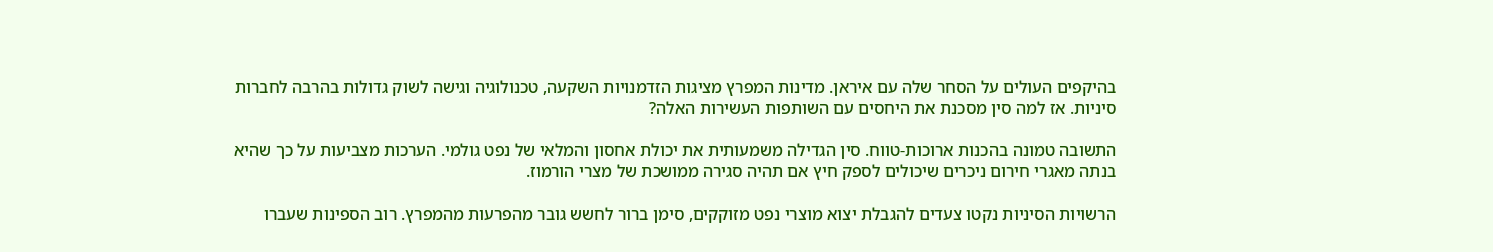בהיקפים העולים על הסחר שלה עם איראן. מדינות המפרץ מציגות הזדמנויות השקעה, טכנולוגיה וגישה לשוק גדולות בהרבה לחברות סיניות. אז למה סין מסכנת את היחסים עם השותפות העשירות האלה?

התשובה טמונה בהכנות ארוכות-טווח. סין הגדילה משמעותית את יכולת אחסון והמלאי של נפט גולמי. הערכות מצביעות על כך שהיא בנתה מאגרי חירום ניכרים שיכולים לספק חיץ אם תהיה סגירה ממושכת של מצרי הורמוז.

הרשויות הסיניות נקטו צעדים להגבלת יצוא מוצרי נפט מזוקקים, סימן ברור לחשש גובר מהפרעות מהמפרץ. רוב הספינות שעברו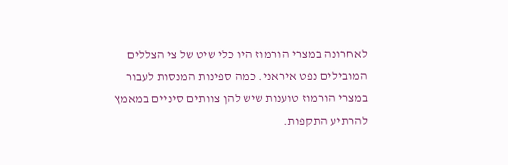לאחרונה במצרי הורמוז היו כלי שיט של צי הצללים המובילים נפט איראני. כמה ספינות המנסות לעבור במצרי הורמוז טוענות שיש להן צוותים סיניים במאמץ להרתיע התקפות.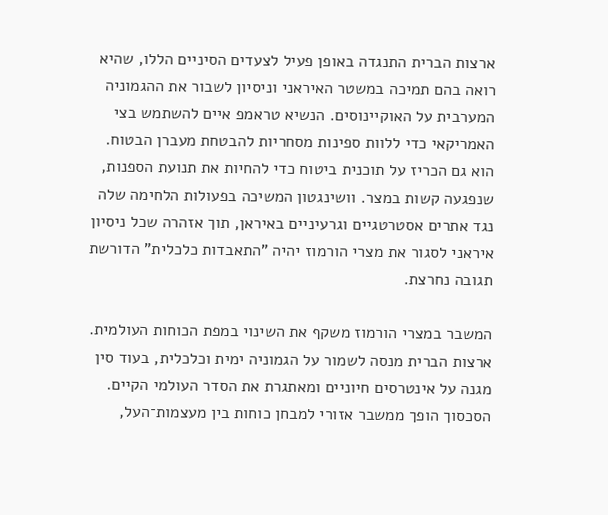ארצות הברית התנגדה באופן פעיל לצעדים הסיניים הללו, שהיא רואה בהם תמיכה במשטר האיראני וניסיון לשבור את ההגמוניה המערבית על האוקיינוסים. הנשיא טראמפ איים להשתמש בצי האמריקאי כדי ללוות ספינות מסחריות להבטחת מעברן הבטוח. הוא גם הכריז על תוכנית ביטוח כדי להחיות את תנועת הספנות, שנפגעה קשות במצר. וושינגטון המשיכה בפעולות הלחימה שלה נגד אתרים אסטרטגיים וגרעיניים באיראן, תוך אזהרה שכל ניסיון איראני לסגור את מצרי הורמוז יהיה "התאבדות כלכלית" הדורשת תגובה נחרצת.

המשבר במצרי הורמוז משקף את השינוי במפת הכוחות העולמית. ארצות הברית מנסה לשמור על הגמוניה ימית וכלכלית, בעוד סין מגנה על אינטרסים חיוניים ומאתגרת את הסדר העולמי הקיים. הסכסוך הופך ממשבר אזורי למבחן כוחות בין מעצמות־העל,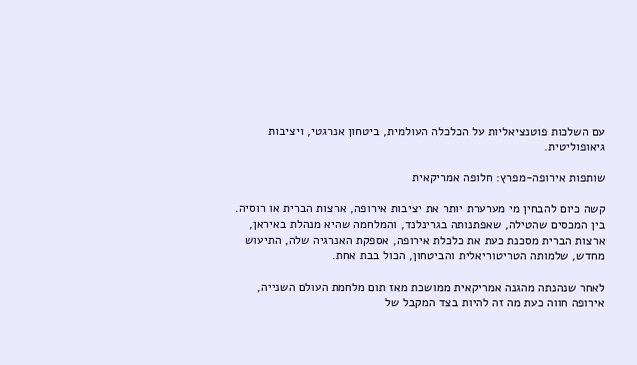עם השלכות פוטנציאליות על הכלכלה העולמית, ביטחון אנרגטי, ויציבות גיאופוליטית.

שותפות אירופה-מפרץ: חלופה אמריקאית

קשה כיום להבחין מי מערערת יותר את יציבות אירופה, ארצות הברית או רוסיה. בין המכסים שהטילה, שאפתנותה בגרינלנד, והמלחמה שהיא מנהלת באיראן, ארצות הברית מסכנת כעת את כלכלת אירופה, אספקת האנרגיה שלה, התיעוש מחדש, שלמותה הטריטוריאלית והביטחון, הכול בבת אחת.

לאחר שנהנתה מהגנה אמריקאית ממושכת מאז תום מלחמת העולם השנייה, אירופה חווה כעת מה זה להיות בצד המקבל של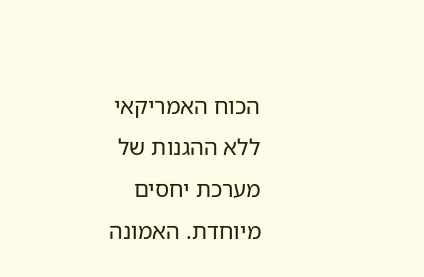הכוח האמריקאי ללא ההגנות של מערכת יחסים מיוחדת. האמונה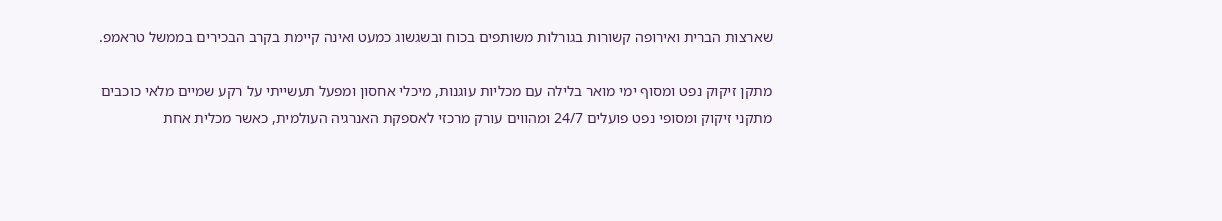שארצות הברית ואירופה קשורות בגורלות משותפים בכוח ובשגשוג כמעט ואינה קיימת בקרב הבכירים בממשל טראמפ.

מתקן זיקוק נפט ומסוף ימי מואר בלילה עם מכליות עוגנות, מיכלי אחסון ומפעל תעשייתי על רקע שמיים מלאי כוכבים
מתקני זיקוק ומסופי נפט פועלים 24/7 ומהווים עורק מרכזי לאספקת האנרגיה העולמית, כאשר מכלית אחת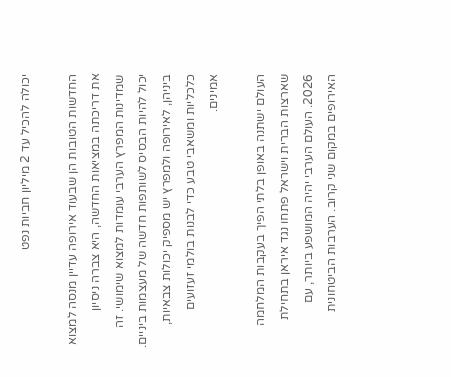יכולה להכיל עד 2 מיליון חביות נפט

החדשות הטובות הן שבעוד אירופה עדיין מנסה למצוא את דריכתה במציאות החדשה, היא צברה ניסיון שמדינות המפרץ הערבי עומדות למצוא שימושי. זה יכול להיות הבסיס לשותפות חדשה של מעצמות ביניים. ביניהן, לאירופה ולמפרץ יש מספיק יכולות צבאיות, כלכליות ומשאבי טבע כדי לבנות בולמי זעזועים אמינים.

העולם ישתנה באופן בלתי הפיך בעקבות המלחמה שארצות הברית וישראל פתחו נגד איראן בתחילת 2026. העולם הערבי יהיה המושפע ביותר, עם האירופים במקום שני קרוב. הערבות הביטחונית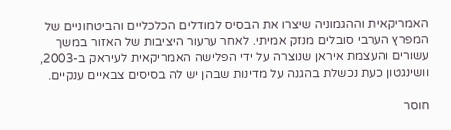האמריקאית וההגמוניה שיצרו את הבסיס למודלים הכלכליים והביטחוניים של המפרץ הערבי סובלים מנזק אמיתי. לאחר ערעור היציבות של האזור במשך עשורים והעצמת איראן שנוצרה על ידי הפלישה האמריקאית לעיראק ב-2003, וושינגטון כעת נכשלת בהגנה על מדינות שבהן יש לה בסיסים צבאיים ענקיים.

חוסר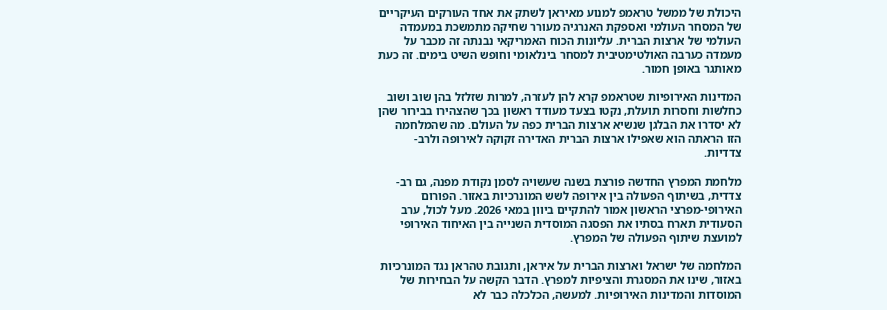היכולת של ממשל טראמפ למנוע מאיראן לשתק את אחד העורקים העיקריים של המסחר העולמי ואספקת האנרגיה מעורר שחיקה מתמשכת במעמדה העולמי של ארצות הברית. עליונות הכוח האמריקאי נבנתה זה מכבר על מעמדה כערבה האולטימטיבית למסחר בינלאומי וחופש השיט בימים. זה כעת מאותגר באופן חמור.

המדינות האירופיות שטראמפ קרא להן לעזרה, למרות שזלזל בהן שוב ושוב כחלשות וחסרות תועלת, נקטו בצעד מעודד ראשון בכך שהצהירו בבירור שהן לא יסדרו את הבלגן שנשיא ארצות הברית כפה על העולם. מה שהמלחמה הזו הראתה הוא שאפילו ארצות הברית האדירה זקוקה לאירופה ולרב-צדדיות.

מלחמת המפרץ החדשה פורצת בשנה שעשויה לסמן נקודת מפנה, גם רב-צדדית, בשיתוף הפעולה בין אירופה לשש המונרכיות באזור. הפורום האירופי-מפרצי הראשון אמור להתקיים ביוון במאי 2026. מעל לכול, ערב הסעודית תארח בסתיו את הפסגה המוסדית השנייה בין האיחוד האירופי למועצת שיתוף הפעולה של המפרץ.

המלחמה של ישראל וארצות הברית על איראן, ותגובת טהראן נגד המונרכיות באזור, שינו את המסגרת והציפיות למפרץ. הדבר הקשה על הבחירות של המוסדות והמדינות האירופיות. למעשה, הכלכלה כבר לא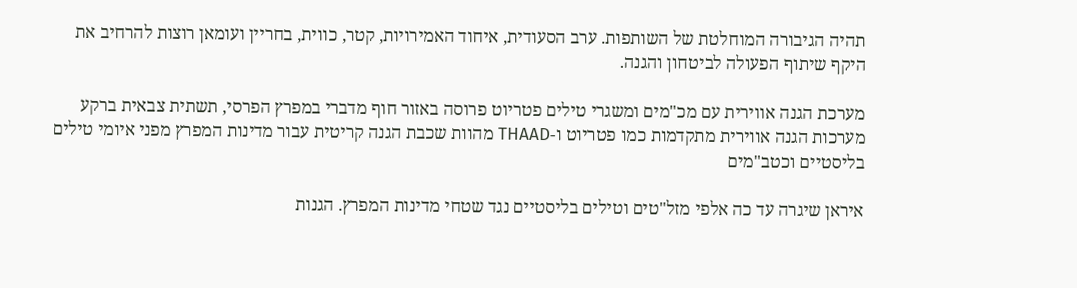תהיה הגיבורה המוחלטת של השותפות. ערב הסעודית, איחוד האמירויות, קטר, כווית, בחריין ועומאן רוצות להרחיב את היקף שיתוף הפעולה לביטחון והגנה.

מערכת הגנה אווירית עם מכ"מים ומשגרי טילים פטריוט פרוסה באזור חוף מדברי במפרץ הפרסי, תשתית צבאית ברקע
מערכות הגנה אווירית מתקדמות כמו פטריוט ו-THAAD מהוות שכבת הגנה קריטית עבור מדינות המפרץ מפני איומי טילים בליסטיים וכטב"מים

איראן שיגרה עד כה אלפי מזל"טים וטילים בליסטיים נגד שטחי מדינות המפרץ. הגנות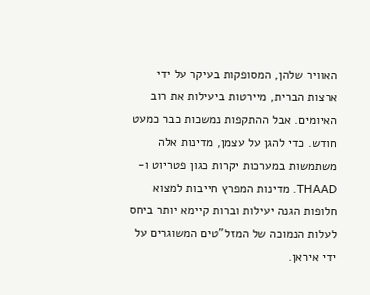האוויר שלהן, המסופקות בעיקר על ידי ארצות הברית, מיירטות ביעילות את רוב האיומים. אבל ההתקפות נמשכות כבר כמעט חודש. כדי להגן על עצמן, מדינות אלה משתמשות במערכות יקרות כגון פטריוט ו-THAAD. מדינות המפרץ חייבות למצוא חלופות הגנה יעילות וברות קיימא יותר ביחס לעלות הנמוכה של המזל"טים המשוגרים על ידי איראן.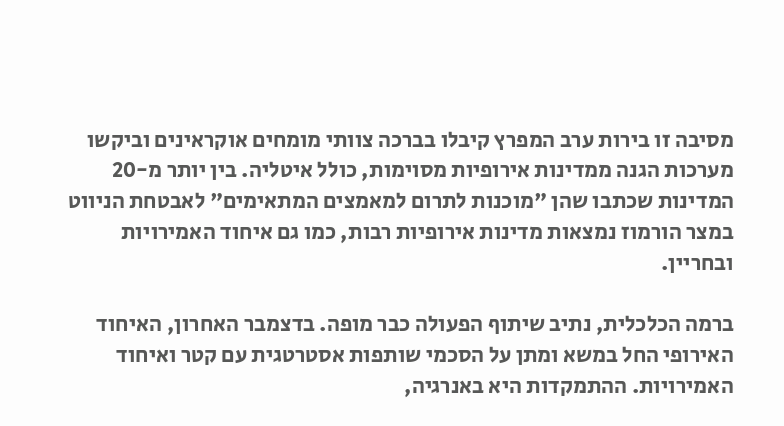מסיבה זו בירות ערב המפרץ קיבלו בברכה צוותי מומחים אוקראינים וביקשו מערכות הגנה ממדינות אירופיות מסוימות, כולל איטליה. בין יותר מ-20 המדינות שכתבו שהן "מוכנות לתרום למאמצים המתאימים" לאבטחת הניווט במצר הורמוז נמצאות מדינות אירופיות רבות, כמו גם איחוד האמירויות ובחריין.

ברמה הכלכלית, נתיב שיתוף הפעולה כבר מופה. בדצמבר האחרון, האיחוד האירופי החל במשא ומתן על הסכמי שותפות אסטרטגית עם קטר ואיחוד האמירויות. ההתמקדות היא באנרגיה,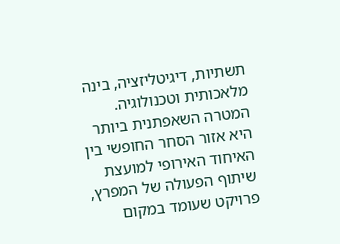תשתיות, דיגיטליזציה, בינה מלאכותית וטכנולוגיה. המטרה השאפתנית ביותר היא אזור הסחר החופשי בין האיחוד האירופי למועצת שיתוף הפעולה של המפרץ, פרויקט שעומד במקום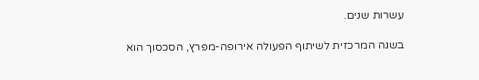עשרות שנים.

בשנה המרכזית לשיתוף הפעולה אירופה-מפרץ, הסכסוך הוא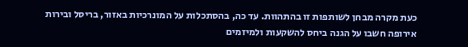כעת מקרה מבחן לשותפות זו בהתהוות. עד כה, בהסתכלות על המונרכיות באזור, בריסל ובירות אירופה חשבו על הגנה ביחס להשקעות ולמיזמים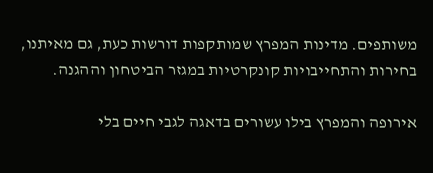משותפים. מדינות המפרץ שמותקפות דורשות כעת, גם מאיתנו, בחירות והתחייבויות קונקרטיות במגזר הביטחון וההגנה.

אירופה והמפרץ בילו עשורים בדאגה לגבי חיים בלי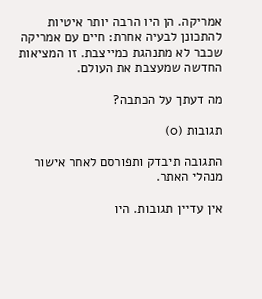אמריקה. הן היו הרבה יותר איטיות להתכונן לבעיה אחרת: חיים עם אמריקה שכבר לא מתנהגת כמייצבת. זו המציאות החדשה שמעצבת את העולם.

מה דעתך על הכתבה?

תגובות (0)

התגובה תיבדק ותפורסם לאחר אישור מנהלי האתר.

אין עדיין תגובות. היו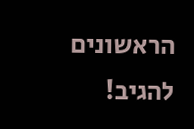הראשונים להגיב!